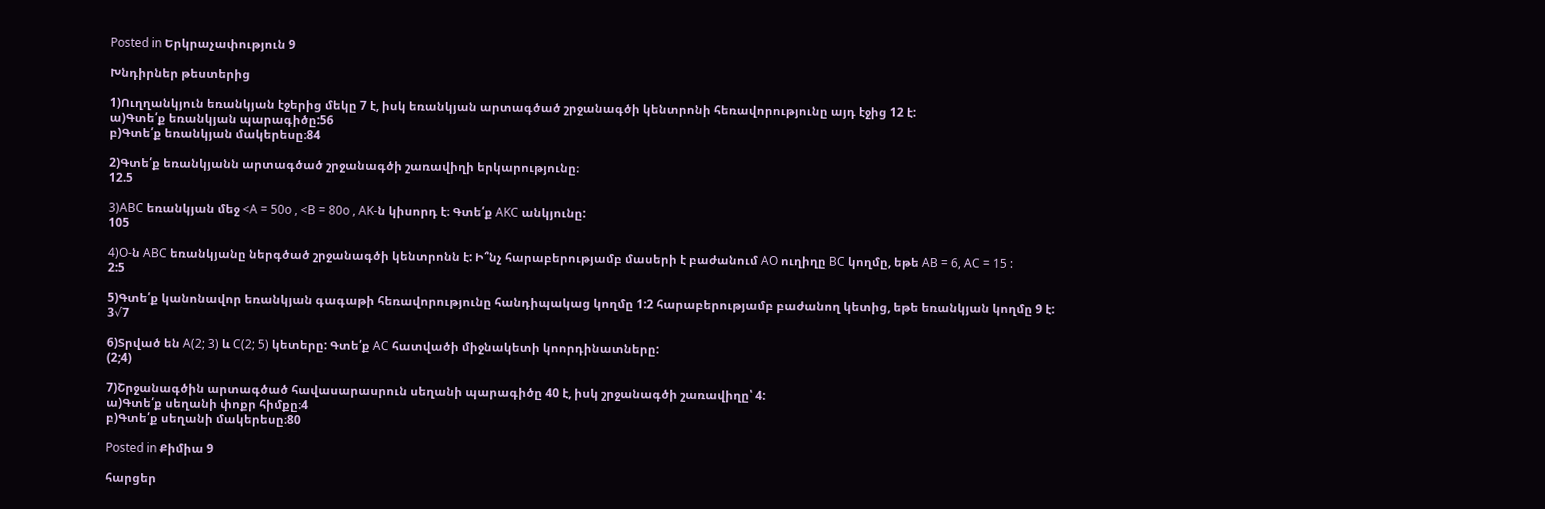Posted in Երկրաչափություն 9

Խնդիրներ թեստերից

1)Ուղղանկյուն եռանկյան էջերից մեկը 7 է, իսկ եռանկյան արտագծած շրջանագծի կենտրոնի հեռավորությունը այդ էջից 12 է:
ա)Գտե՛ք եռանկյան պարագիծը:56
բ)Գտե՛ք եռանկյան մակերեսը։84

2)Գտե՛ք եռանկյանն արտագծած շրջանագծի շառավիղի երկարությունը։
12.5

3)ABC եռանկյան մեջ <A = 50o , <B = 80o , AK-ն կիսորդ է։ Գտե՛ք AKC անկյունը:
105

4)O-ն ABC եռանկյանը ներգծած շրջանագծի կենտրոնն է: Ի՞նչ հարաբերությամբ մասերի է բաժանում AO ուղիղը BC կողմը, եթե AB = 6, AC = 15 :
2:5

5)Գտե՛ք կանոնավոր եռանկյան գագաթի հեռավորությունը հանդիպակաց կողմը 1:2 հարաբերությամբ բաժանող կետից, եթե եռանկյան կողմը 9 է:
3√7

6)Տրված են A(2; 3) և C(2; 5) կետերը: Գտե՛ք AC հատվածի միջնակետի կոորդինատները:
(2;4)

7)Շրջանագծին արտագծած հավասարասրուն սեղանի պարագիծը 40 է, իսկ շրջանագծի շառավիղը՝ 4:
ա)Գտե՛ք սեղանի փոքր հիմքը։4
բ)Գտե՛ք սեղանի մակերեսը։80

Posted in Քիմիա 9

հարցեր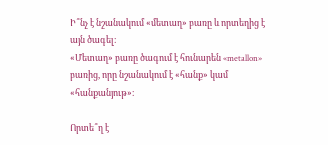Ի՞նչ է նշանակում «մետաղ» բառը և որտեղից է այն ծագել։
«Մետաղ» բառը ծագում է հունարեն «metallon» բառից, որը նշանակում է «հանք» կամ «հանքանյութ»։

Որտե՞ղ է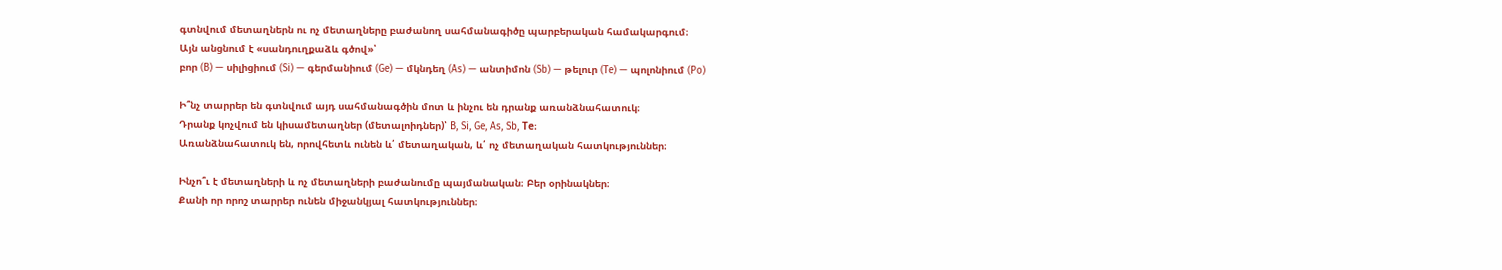գտնվում մետաղներն ու ոչ մետաղները բաժանող սահմանագիծը պարբերական համակարգում։
Այն անցնում է «սանդուղքաձև գծով»՝
բոր (B) — սիլիցիում (Si) — գերմանիում (Ge) — մկնդեղ (As) — անտիմոն (Sb) — թելուր (Te) — պոլոնիում (Po)

Ի՞նչ տարրեր են գտնվում այդ սահմանագծին մոտ և ինչու են դրանք առանձնահատուկ։
Դրանք կոչվում են կիսամետաղներ (մետալոիդներ)՝ B, Si, Ge, As, Sb, Te։
Առանձնահատուկ են, որովհետև ունեն և՛ մետաղական, և՛ ոչ մետաղական հատկություններ։

Ինչո՞ւ է մետաղների և ոչ մետաղների բաժանումը պայմանական։ Բեր օրինակներ։
Քանի որ որոշ տարրեր ունեն միջանկյալ հատկություններ։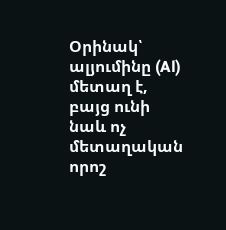Օրինակ՝
ալյումինը (Al) մետաղ է, բայց ունի նաև ոչ մետաղական որոշ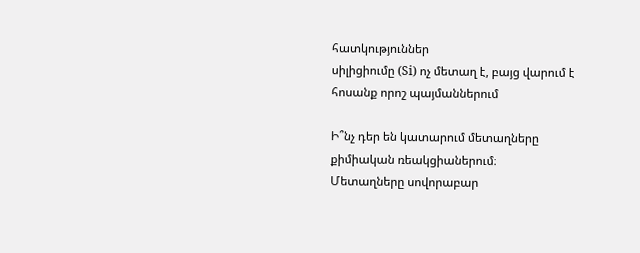հատկություններ
սիլիցիումը (Si) ոչ մետաղ է, բայց վարում է հոսանք որոշ պայմաններում

Ի՞նչ դեր են կատարում մետաղները քիմիական ռեակցիաներում։
Մետաղները սովորաբար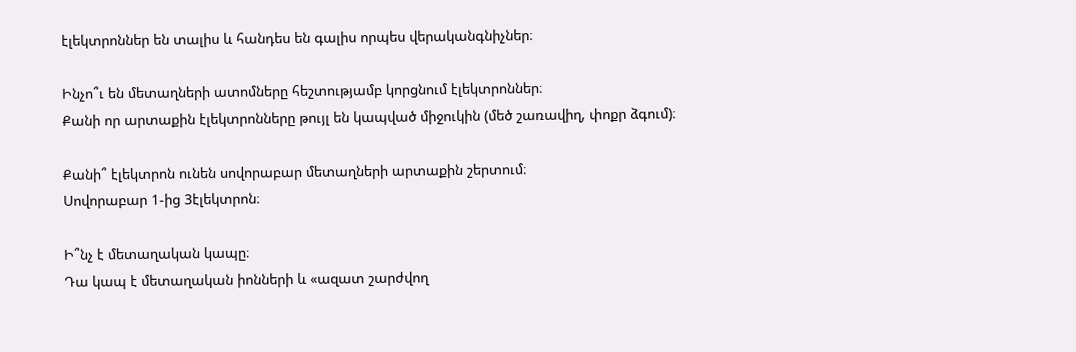էլեկտրոններ են տալիս և հանդես են գալիս որպես վերականգնիչներ։

Ինչո՞ւ են մետաղների ատոմները հեշտությամբ կորցնում էլեկտրոններ։
Քանի որ արտաքին էլեկտրոնները թույլ են կապված միջուկին (մեծ շառավիղ, փոքր ձգում)։

Քանի՞ էլեկտրոն ունեն սովորաբար մետաղների արտաքին շերտում։
Սովորաբար 1-ից 3էլեկտրոն։

Ի՞նչ է մետաղական կապը։
Դա կապ է մետաղական իոնների և «ազատ շարժվող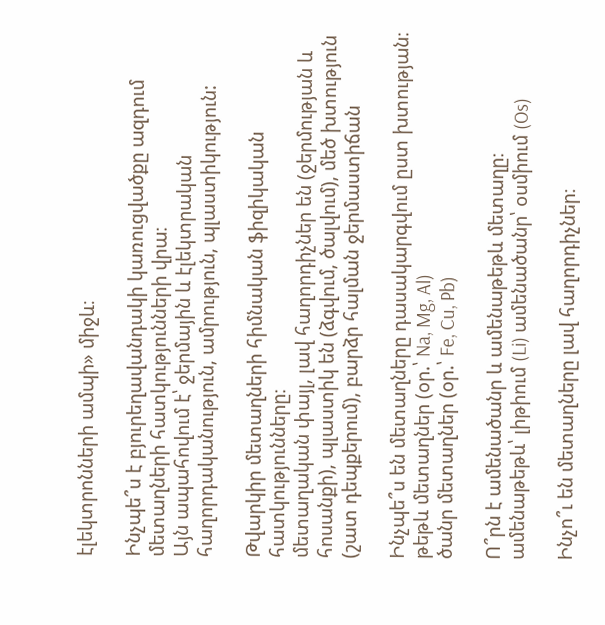էլեկտրոնների ամպի» միջև։

Ինչպե՞ս է բյուրեղավանդակի կառուցվածքը ազդում մետաղների հատկությունների վրա։
Այն ապահովում է՝ ջերմային և էլեկտրական հաղորդականություն, ամրություն, պլաստիկություն:

Թվարկիր մետաղների հիմնական ֆիզիկական հատկությունները։
մետաղական փայլ, լավ հաղորդիչներ են (ջերմության և հոսանքի), պլաստիկ են (ձգվում, ծալվում), մեծ խտություն (շատ դեպքերում), բարձր հալման ջերմաստիճան

Ինչպե՞ս են մետաղները դասակարգվում ըստ խտության։
թեթև մետաղներ (օր.՝ Na, Mg, Al)
ծանր մետաղներ (օր.՝ Fe, Cu, Pb)

Ո՞րն է ամենածանր և ամենաթեթև մետաղը։
ամենաթեթև՝ լիթիում (Li) ամենածանր՝ օսմիում (Os)

Ինչո՞ւ են մետաղները լավ հաղորդիչներ։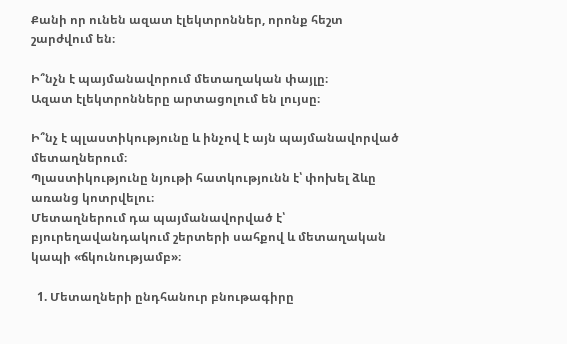Քանի որ ունեն ազատ էլեկտրոններ, որոնք հեշտ շարժվում են։

Ի՞նչն է պայմանավորում մետաղական փայլը։
Ազատ էլեկտրոնները արտացոլում են լույսը։

Ի՞նչ է պլաստիկությունը և ինչով է այն պայմանավորված մետաղներում։
Պլաստիկությունը նյութի հատկությունն է՝ փոխել ձևը առանց կոտրվելու։
Մետաղներում դա պայմանավորված է՝
բյուրեղավանդակում շերտերի սահքով և մետաղական կապի «ճկունությամբ»։

  1. Մետաղների ընդհանուր բնութագիրը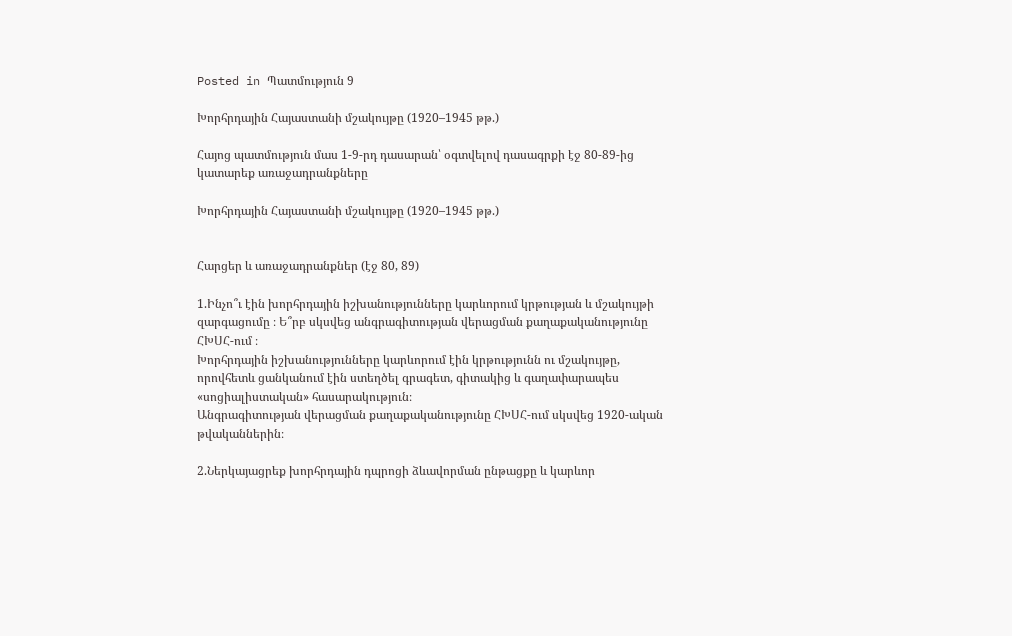Posted in Պատմություն 9

Խորհրդային Հայաստանի մշակույթը (1920–1945 թթ.)

Հայոց պատմություն մաս 1-9-րդ դասարան՝ օգտվելով դասագրքի էջ 80-89-ից կատարեք առաջադրանքները

Խորհրդային Հայաստանի մշակույթը (1920–1945 թթ.)


Հարցեր և առաջադրանքներ (էջ 80, 89)

1.Ինչո՞ւ էին խորհրդային իշխանությունները կարևորում կրթության և մշակույթի զարգացումը ։ Ե՞րբ սկսվեց անգրագիտության վերացման քաղաքականությունը ՀԽՍՀ-ում ։
Խորհրդային իշխանությունները կարևորում էին կրթությունն ու մշակույթը, որովհետև ցանկանում էին ստեղծել գրագետ, գիտակից և գաղափարապես «սոցիալիստական» հասարակություն։
Անգրագիտության վերացման քաղաքականությունը ՀԽՍՀ-ում սկսվեց 1920-ական թվականներին։

2.Ներկայացրեք խորհրդային դպրոցի ձևավորման ընթացքը և կարևոր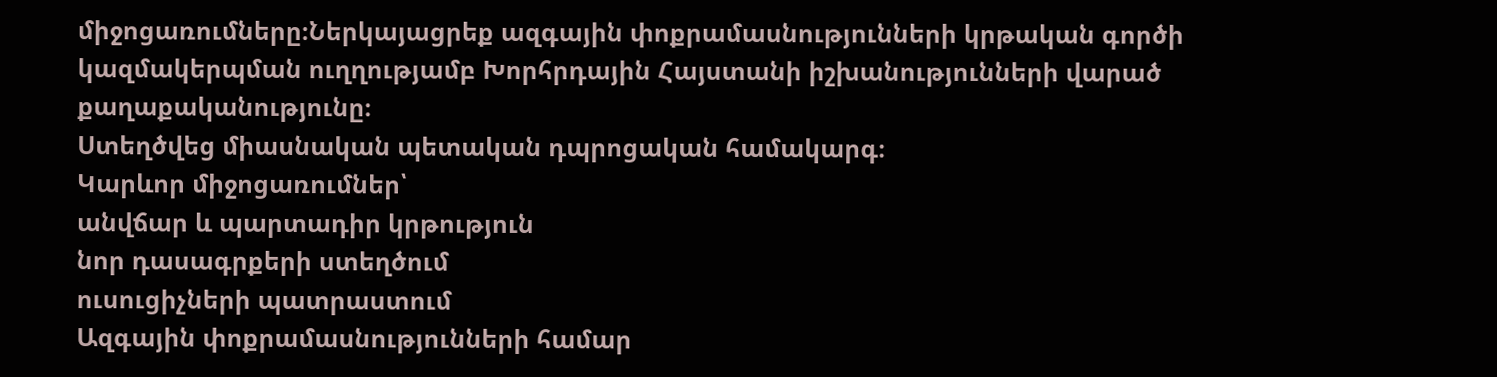միջոցառումները։Ներկայացրեք ազգային փոքրամասնությունների կրթական գործի կազմակերպման ուղղությամբ Խորհրդային Հայստանի իշխանությունների վարած քաղաքականությունը։
Ստեղծվեց միասնական պետական դպրոցական համակարգ։
Կարևոր միջոցառումներ՝
անվճար և պարտադիր կրթություն
նոր դասագրքերի ստեղծում
ուսուցիչների պատրաստում
Ազգային փոքրամասնությունների համար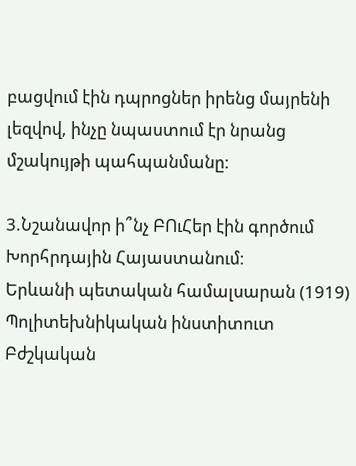բացվում էին դպրոցներ իրենց մայրենի լեզվով, ինչը նպաստում էր նրանց մշակույթի պահպանմանը։

3.Նշանավոր ի՞նչ ԲՈւՀեր էին գործում Խորհրդային Հայաստանում։
Երևանի պետական համալսարան (1919)
Պոլիտեխնիկական ինստիտուտ
Բժշկական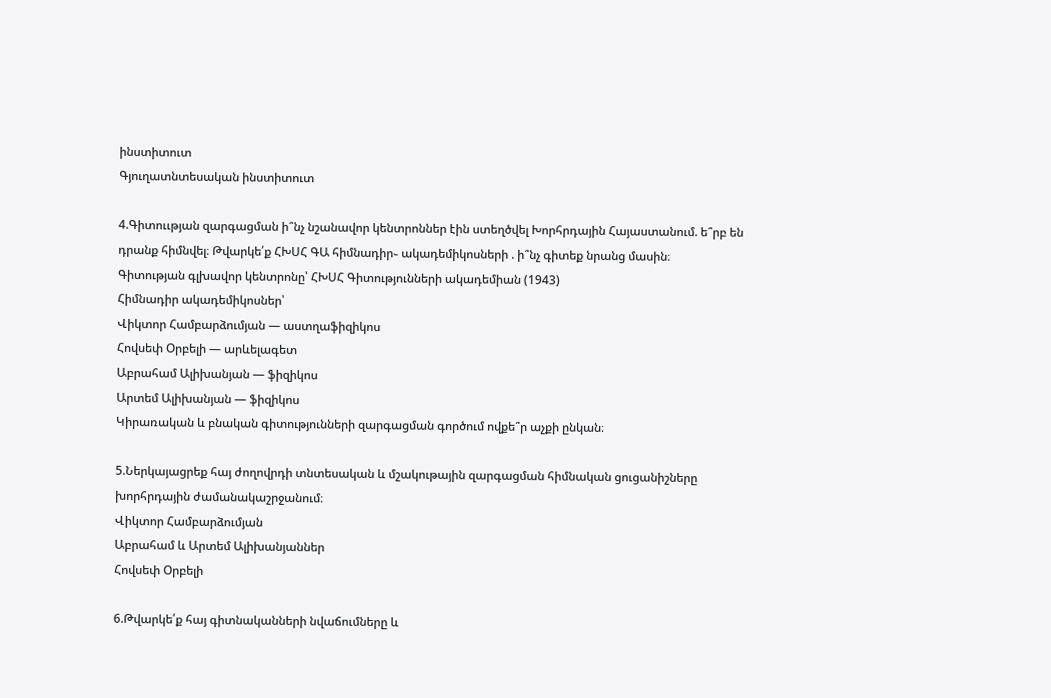ինստիտուտ
Գյուղատնտեսական ինստիտուտ

4.Գիտոււթյան զարգացման ի՞նչ նշանավոր կենտրոններ էին ստեղծվել Խորհրդային Հայաստանում. ե՞րբ են դրանք հիմնվել։ Թվարկե՛ք ՀԽՍՀ ԳԱ հիմնադիր֊ ակադեմիկոսների . ի՞նչ գիտեք նրանց մասին։
Գիտության գլխավոր կենտրոնը՝ ՀԽՍՀ Գիտությունների ակադեմիան (1943)
Հիմնադիր ակադեմիկոսներ՝
Վիկտոր Համբարձումյան — աստղաֆիզիկոս
Հովսեփ Օրբելի — արևելագետ
Աբրահամ Ալիխանյան — ֆիզիկոս
Արտեմ Ալիխանյան — ֆիզիկոս
Կիրառական և բնական գիտությունների զարգացման գործում ովքե՞ր աչքի ընկան։

5.Ներկայացրեք հայ ժողովրդի տնտեսական և մշակութային զարգացման հիմնական ցուցանիշները խորհրդային ժամանակաշրջանում։
Վիկտոր Համբարձումյան
Աբրահամ և Արտեմ Ալիխանյաններ
Հովսեփ Օրբելի

6.Թվարկե՛ք հայ գիտնականների նվաճումները և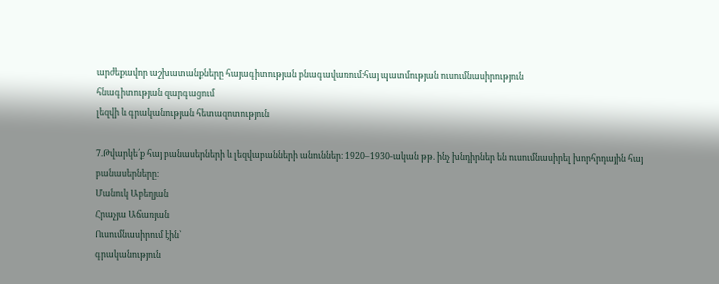արժեքավոր աշխատանքները հայագիտության բնագավառում։հայ պատմության ուսումնասիրություն
հնագիտության զարգացում
լեզվի և գրականության հետազոտություն

7.Թվարկե՛ք հայ բանասերների և լեզվաբանների անուններ։ 1920–1930-ական թթ. ինչ խնդիրներ են ուսումնասիրել խորհրդային հայ բանասերները։
Մանուկ Աբեղյան
Հրաչյա Աճառյան
Ուսումնասիրում էին՝
գրականություն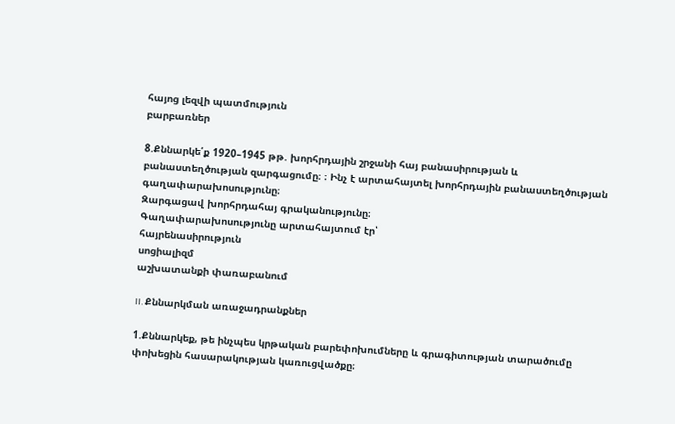հայոց լեզվի պատմություն
բարբառներ

8.Քննարկե՛ք 1920–1945 թթ. խորհրդային շրջանի հայ բանասիրության և բանաստեղծության զարգացումը։ ։ Ինչ է արտահայտել խորհրդային բանաստեղծության գաղափարախոսությունը։
Զարգացավ խորհրդահայ գրականությունը։
Գաղափարախոսությունը արտահայտում էր՝
հայրենասիրություն
սոցիալիզմ
աշխատանքի փառաբանում

II. Քննարկման առաջադրանքներ

1.Քննարկեք, թե ինչպես կրթական բարեփոխումները և գրագիտության տարածումը փոխեցին հասարակության կառուցվածքը։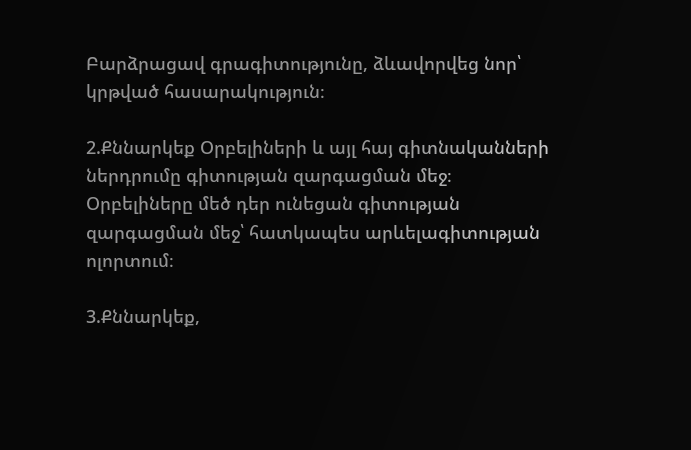Բարձրացավ գրագիտությունը, ձևավորվեց նոր՝ կրթված հասարակություն։

2.Քննարկեք Օրբելիների և այլ հայ գիտնականների ներդրումը գիտության զարգացման մեջ։
Օրբելիները մեծ դեր ունեցան գիտության զարգացման մեջ՝ հատկապես արևելագիտության ոլորտում։

3.Քննարկեք,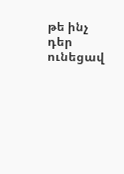թե ինչ դեր ունեցավ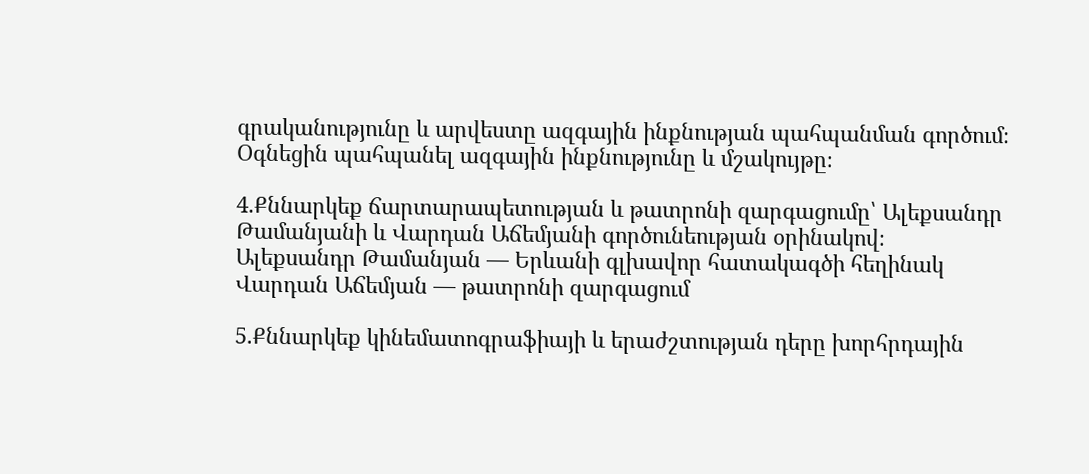գրականությունը և արվեստը ազգային ինքնության պահպանման գործում։
Օգնեցին պահպանել ազգային ինքնությունը և մշակույթը։

4.Քննարկեք ճարտարապետության և թատրոնի զարգացումը՝ Ալեքսանդր Թամանյանի և Վարդան Աճեմյանի գործունեության օրինակով։
Ալեքսանդր Թամանյան — Երևանի գլխավոր հատակագծի հեղինակ
Վարդան Աճեմյան — թատրոնի զարգացում

5.Քննարկեք կինեմատոգրաֆիայի և երաժշտության դերը խորհրդային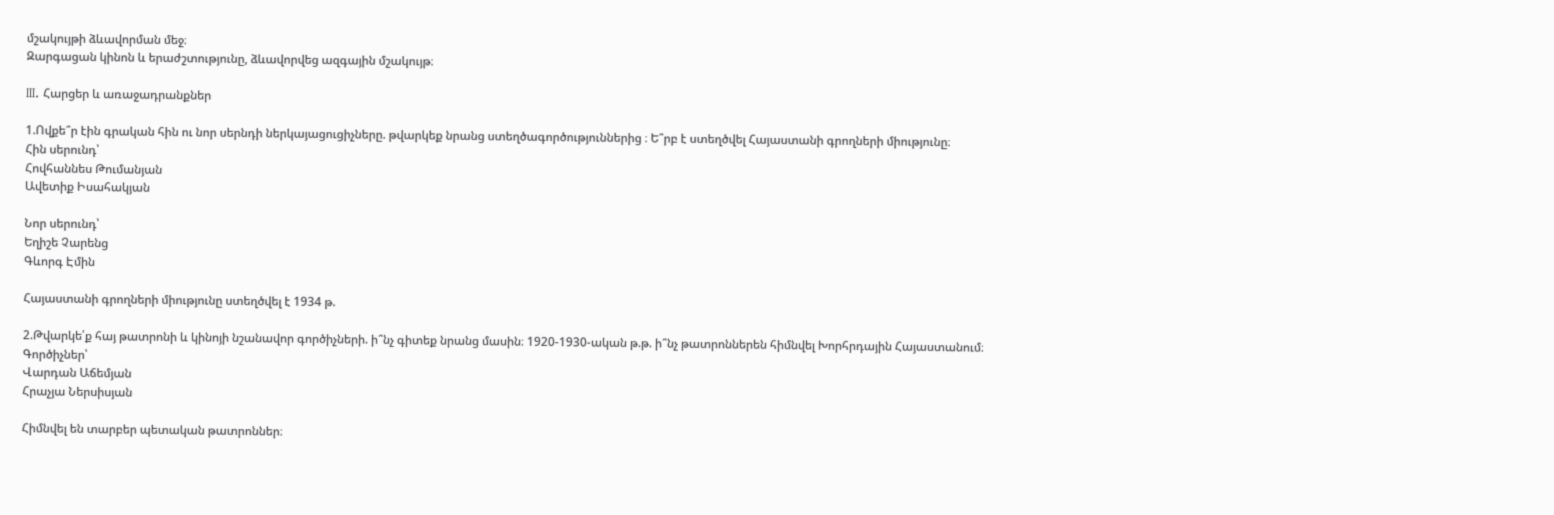մշակույթի ձևավորման մեջ։
Զարգացան կինոն և երաժշտությունը, ձևավորվեց ազգային մշակույթ։

III. Հարցեր և առաջադրանքներ

1.Ովքե՞ր էին գրական հին ու նոր սերնդի ներկայացուցիչները. թվարկեք նրանց ստեղծագործություններից ։ Ե՞րբ է ստեղծվել Հայաստանի գրողների միությունը։
Հին սերունդ՝
Հովհաննես Թումանյան
Ավետիք Իսահակյան

Նոր սերունդ՝
Եղիշե Չարենց
Գևորգ Էմին

Հայաստանի գրողների միությունը ստեղծվել է 1934 թ.

2.Թվարկե՛ք հայ թատրոնի և կինոյի նշանավոր գործիչների. ի՞նչ գիտեք նրանց մասին։ 1920-1930-ական թ.թ. ի՞նչ թատրոններեն հիմնվել Խորհրդային Հայաստանում։
Գործիչներ՝
Վարդան Աճեմյան
Հրաչյա Ներսիսյան

Հիմնվել են տարբեր պետական թատրոններ։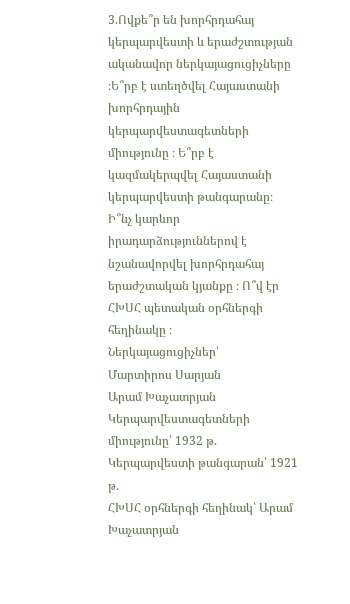3.Ովքե՞ր են խորհրդահայ կերպարվեստի և երաժշտության ականավոր ներկայացուցիչները ։Ե՞րբ է ստեղծվել Հայաստանի խորհրդային կերպարվեստագետների միությունը ։ Ե՞րբ է կազմակերպվել Հայաստանի կերպարվեստի թանգարանը։ Ի՞նչ կարևոր իրադարձություններով է նշանավորվել խորհրդահայ երաժշտական կյանքը ։ Ո՞վ էր ՀԽՍՀ պետական օրհներգի հեղինակը ։
Ներկայացուցիչներ՝
Մարտիրոս Սարյան
Արամ Խաչատրյան
Կերպարվեստագետների միությունը՝ 1932 թ.
Կերպարվեստի թանգարան՝ 1921 թ.
ՀԽՍՀ օրհներգի հեղինակ՝ Արամ Խաչատրյան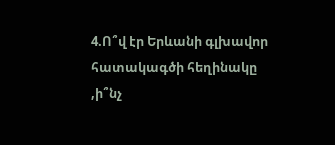4.Ո՞վ էր Երևանի գլխավոր հատակագծի հեղինակը ,ի՞նչ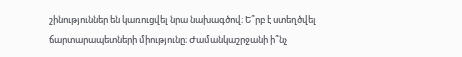շինություններ են կառուցվել նրա նախագծով։ Ե՞րբ է ստեղծվել ճարտարապետների միությունը։ Ժամանկաշրջանի ի՞նչ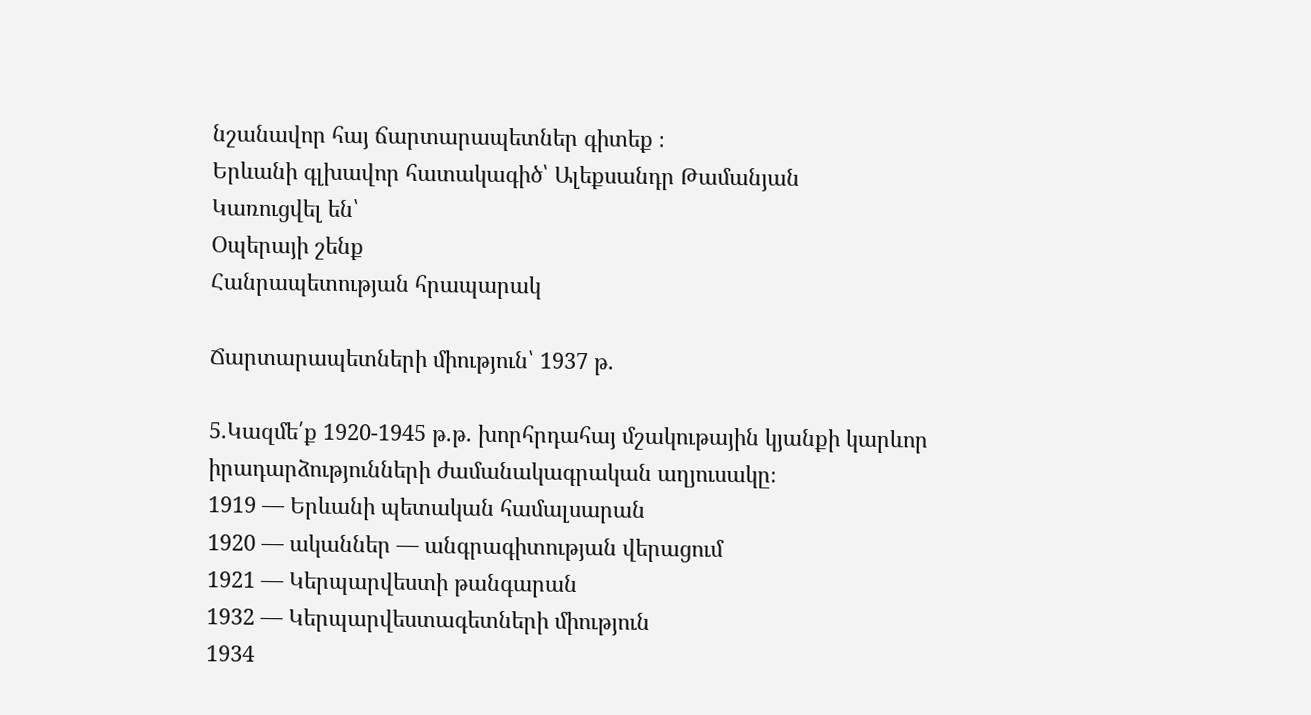նշանավոր հայ ճարտարապետներ գիտեք ։
Երևանի գլխավոր հատակագիծ՝ Ալեքսանդր Թամանյան
Կառուցվել են՝
Օպերայի շենք
Հանրապետության հրապարակ

Ճարտարապետների միություն՝ 1937 թ.

5.Կազմե՛ք 1920-1945 թ.թ. խորհրդահայ մշակութային կյանքի կարևոր իրադարձությունների ժամանակագրական աղյուսակը։
1919 — Երևանի պետական համալսարան
1920 — ականներ — անգրագիտության վերացում
1921 — Կերպարվեստի թանգարան
1932 — Կերպարվեստագետների միություն
1934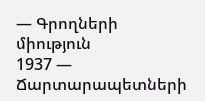— Գրողների միություն
1937 — Ճարտարապետների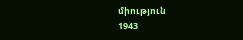միություն
1943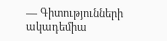— Գիտությունների ակադեմիա